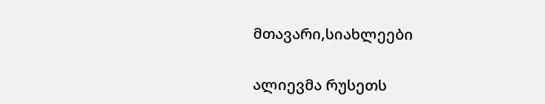მთავარი,სიახლეები

ალიევმა რუსეთს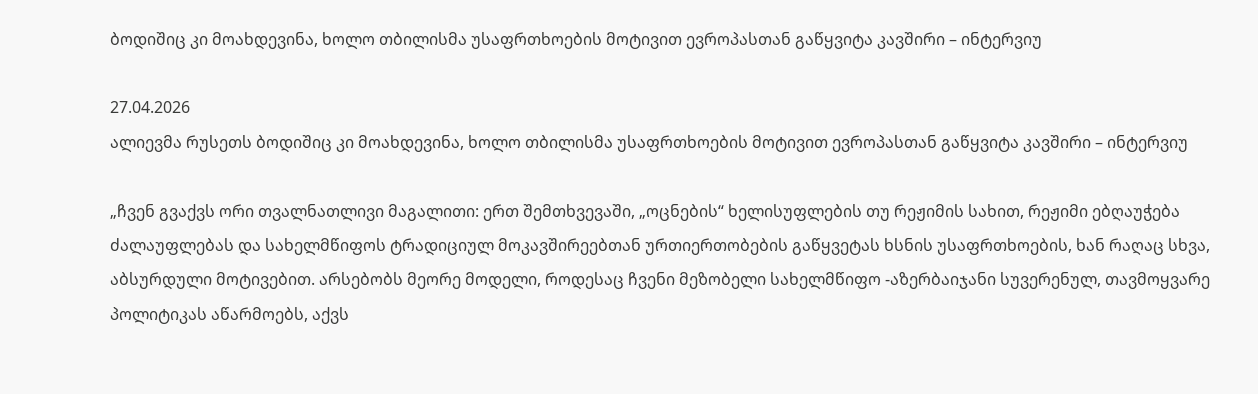ბოდიშიც კი მოახდევინა, ხოლო თბილისმა უსაფრთხოების მოტივით ევროპასთან გაწყვიტა კავშირი – ინტერვიუ

27.04.2026
ალიევმა რუსეთს ბოდიშიც კი მოახდევინა, ხოლო თბილისმა უსაფრთხოების მოტივით ევროპასთან გაწყვიტა კავშირი – ინტერვიუ

„ჩვენ გვაქვს ორი თვალნათლივი მაგალითი: ერთ შემთხვევაში, „ოცნების“ ხელისუფლების თუ რეჟიმის სახით, რეჟიმი ებღაუჭება ძალაუფლებას და სახელმწიფოს ტრადიციულ მოკავშირეებთან ურთიერთობების გაწყვეტას ხსნის უსაფრთხოების, ხან რაღაც სხვა, აბსურდული მოტივებით. არსებობს მეორე მოდელი, როდესაც ჩვენი მეზობელი სახელმწიფო -აზერბაიჯანი სუვერენულ, თავმოყვარე პოლიტიკას აწარმოებს, აქვს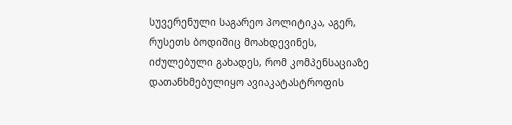სუვერენული საგარეო პოლიტიკა, აგერ, რუსეთს ბოდიშიც მოახდევინეს, იძულებული გახადეს, რომ კომპენსაციაზე დათანხმებულიყო ავიაკატასტროფის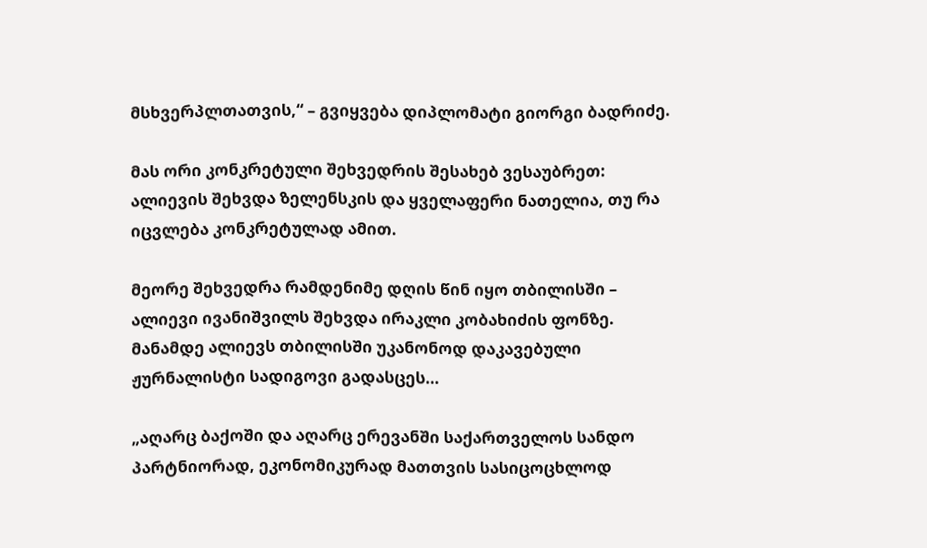მსხვერპლთათვის,“ – გვიყვება დიპლომატი გიორგი ბადრიძე.

მას ორი კონკრეტული შეხვედრის შესახებ ვესაუბრეთ: ალიევის შეხვდა ზელენსკის და ყველაფერი ნათელია, თუ რა იცვლება კონკრეტულად ამით.

მეორე შეხვედრა რამდენიმე დღის წინ იყო თბილისში – ალიევი ივანიშვილს შეხვდა ირაკლი კობახიძის ფონზე. მანამდე ალიევს თბილისში უკანონოდ დაკავებული ჟურნალისტი სადიგოვი გადასცეს…

„აღარც ბაქოში და აღარც ერევანში საქართველოს სანდო პარტნიორად, ეკონომიკურად მათთვის სასიცოცხლოდ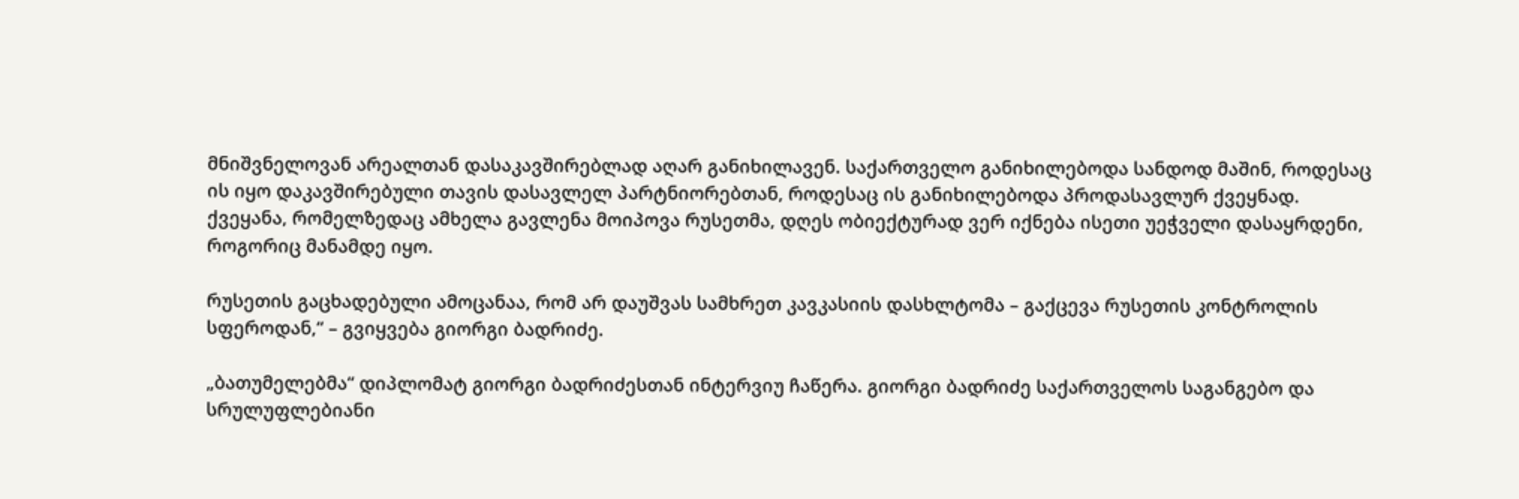მნიშვნელოვან არეალთან დასაკავშირებლად აღარ განიხილავენ. საქართველო განიხილებოდა სანდოდ მაშინ, როდესაც ის იყო დაკავშირებული თავის დასავლელ პარტნიორებთან, როდესაც ის განიხილებოდა პროდასავლურ ქვეყნად. ქვეყანა, რომელზედაც ამხელა გავლენა მოიპოვა რუსეთმა, დღეს ობიექტურად ვერ იქნება ისეთი უეჭველი დასაყრდენი, როგორიც მანამდე იყო.

რუსეთის გაცხადებული ამოცანაა, რომ არ დაუშვას სამხრეთ კავკასიის დასხლტომა – გაქცევა რუსეთის კონტროლის სფეროდან,“ – გვიყვება გიორგი ბადრიძე.

„ბათუმელებმა“ დიპლომატ გიორგი ბადრიძესთან ინტერვიუ ჩაწერა. გიორგი ბადრიძე საქართველოს საგანგებო და სრულუფლებიანი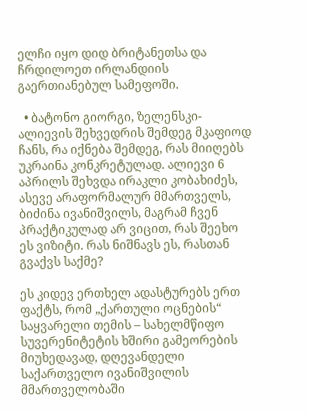ელჩი იყო დიდ ბრიტანეთსა და ჩრდილოეთ ირლანდიის გაერთიანებულ სამეფოში.

  • ბატონო გიორგი, ზელენსკი-ალიევის შეხვედრის შემდეგ მკაფიოდ ჩანს, რა იქნება შემდეგ, რას მიიღებს უკრაინა კონკრეტულად. ალიევი 6 აპრილს შეხვდა ირაკლი კობახიძეს, ასევე არაფორმალურ მმართველს, ბიძინა ივანიშვილს, მაგრამ ჩვენ პრაქტიკულად არ ვიცით, რას შეეხო ეს ვიზიტი. რას ნიშნავს ეს, რასთან გვაქვს საქმე?

ეს კიდევ ერთხელ ადასტურებს ერთ ფაქტს, რომ „ქართული ოცნების“ საყვარელი თემის – სახელმწიფო სუვერენიტეტის ხშირი გამეორების მიუხედავად, დღევანდელი საქართველო ივანიშვილის მმართველობაში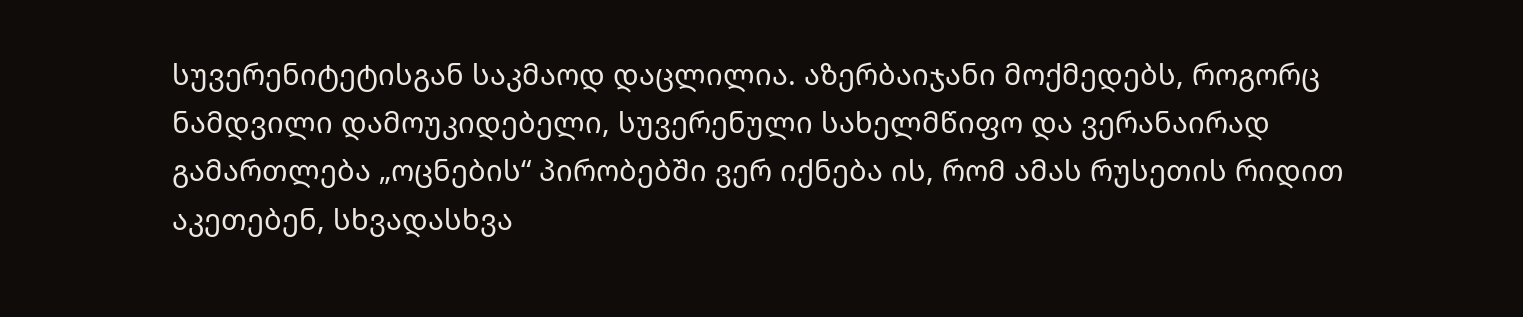სუვერენიტეტისგან საკმაოდ დაცლილია. აზერბაიჯანი მოქმედებს, როგორც ნამდვილი დამოუკიდებელი, სუვერენული სახელმწიფო და ვერანაირად გამართლება „ოცნების“ პირობებში ვერ იქნება ის, რომ ამას რუსეთის რიდით აკეთებენ, სხვადასხვა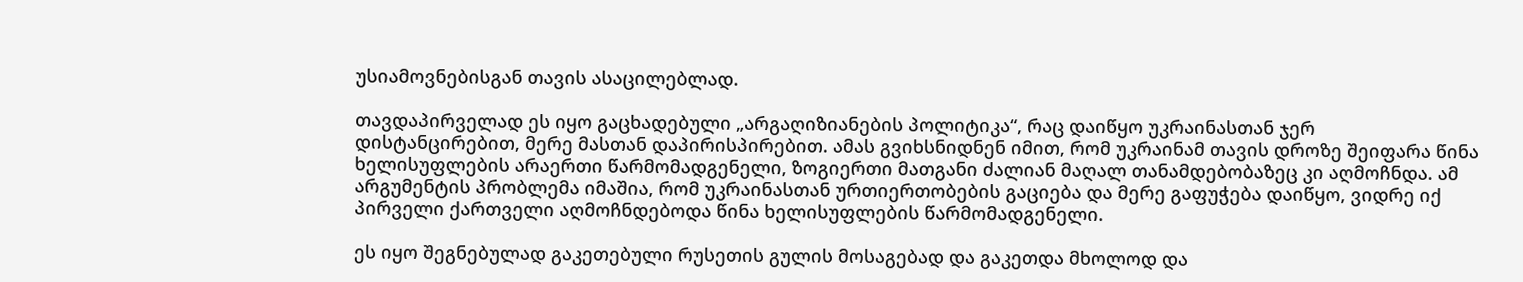უსიამოვნებისგან თავის ასაცილებლად.

თავდაპირველად ეს იყო გაცხადებული „არგაღიზიანების პოლიტიკა“, რაც დაიწყო უკრაინასთან ჯერ დისტანცირებით, მერე მასთან დაპირისპირებით. ამას გვიხსნიდნენ იმით, რომ უკრაინამ თავის დროზე შეიფარა წინა ხელისუფლების არაერთი წარმომადგენელი, ზოგიერთი მათგანი ძალიან მაღალ თანამდებობაზეც კი აღმოჩნდა. ამ არგუმენტის პრობლემა იმაშია, რომ უკრაინასთან ურთიერთობების გაციება და მერე გაფუჭება დაიწყო, ვიდრე იქ პირველი ქართველი აღმოჩნდებოდა წინა ხელისუფლების წარმომადგენელი.

ეს იყო შეგნებულად გაკეთებული რუსეთის გულის მოსაგებად და გაკეთდა მხოლოდ და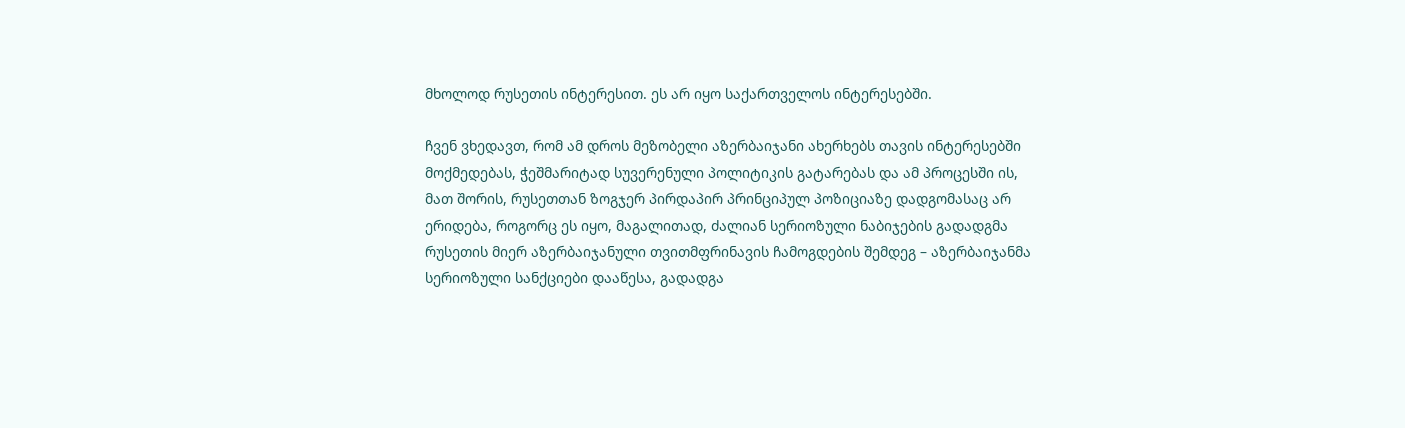მხოლოდ რუსეთის ინტერესით. ეს არ იყო საქართველოს ინტერესებში.

ჩვენ ვხედავთ, რომ ამ დროს მეზობელი აზერბაიჯანი ახერხებს თავის ინტერესებში მოქმედებას, ჭეშმარიტად სუვერენული პოლიტიკის გატარებას და ამ პროცესში ის, მათ შორის, რუსეთთან ზოგჯერ პირდაპირ პრინციპულ პოზიციაზე დადგომასაც არ ერიდება, როგორც ეს იყო, მაგალითად, ძალიან სერიოზული ნაბიჯების გადადგმა რუსეთის მიერ აზერბაიჯანული თვითმფრინავის ჩამოგდების შემდეგ – აზერბაიჯანმა სერიოზული სანქციები დააწესა, გადადგა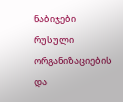ნაბიჯები რუსული ორგანიზაციების და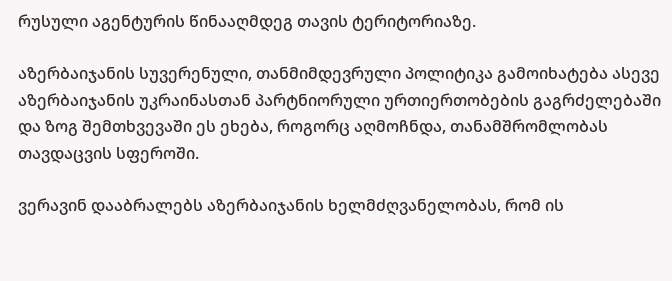რუსული აგენტურის წინააღმდეგ თავის ტერიტორიაზე.

აზერბაიჯანის სუვერენული, თანმიმდევრული პოლიტიკა გამოიხატება ასევე აზერბაიჯანის უკრაინასთან პარტნიორული ურთიერთობების გაგრძელებაში და ზოგ შემთხვევაში ეს ეხება, როგორც აღმოჩნდა, თანამშრომლობას თავდაცვის სფეროში.

ვერავინ დააბრალებს აზერბაიჯანის ხელმძღვანელობას, რომ ის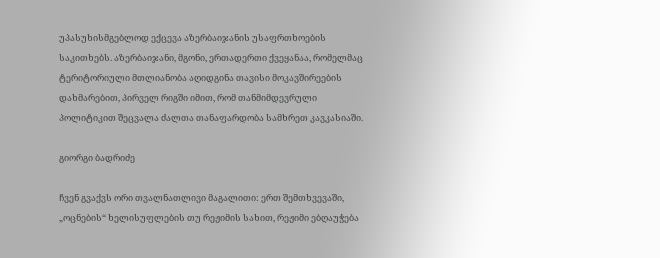უპასუხისმგებლოდ ექცევა აზერბაიჯანის უსაფრთხოების საკითხებს. აზერბაიჯანი, მგონი, ერთადერთი ქვეყანაა, რომელმაც ტერიტორიული მთლიანობა აღიდგინა თავისი მოკავშირეების დახმარებით, პირველ რიგში იმით, რომ თანმიმდევრული პოლიტიკით შეცვალა ძალთა თანაფარდობა სამხრეთ კავკასიაში.

გიორგი ბადრიძე

ჩვენ გვაქვს ორი თვალნათლივი მაგალითი: ერთ შემთხვევაში, „ოცნების“ ხელისუფლების თუ რეჟიმის სახით, რეჟიმი ებღაუჭება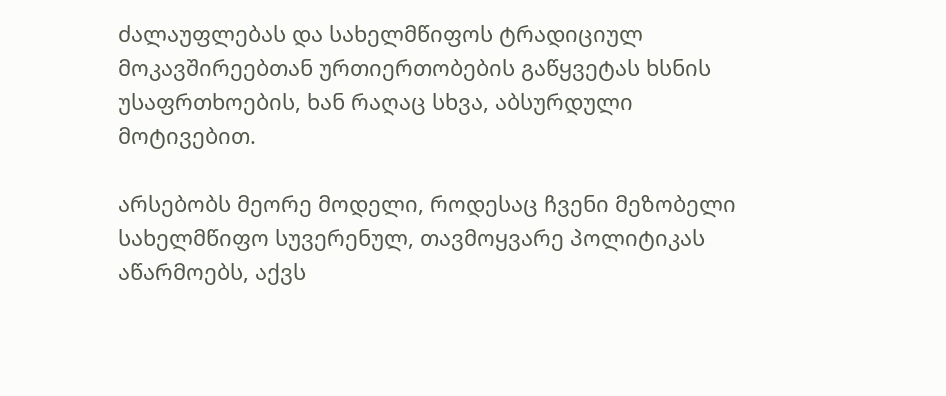ძალაუფლებას და სახელმწიფოს ტრადიციულ მოკავშირეებთან ურთიერთობების გაწყვეტას ხსნის უსაფრთხოების, ხან რაღაც სხვა, აბსურდული მოტივებით.

არსებობს მეორე მოდელი, როდესაც ჩვენი მეზობელი სახელმწიფო სუვერენულ, თავმოყვარე პოლიტიკას აწარმოებს, აქვს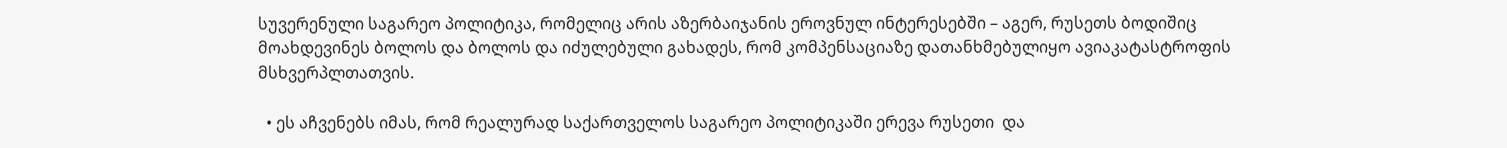სუვერენული საგარეო პოლიტიკა, რომელიც არის აზერბაიჯანის ეროვნულ ინტერესებში – აგერ, რუსეთს ბოდიშიც მოახდევინეს ბოლოს და ბოლოს და იძულებული გახადეს, რომ კომპენსაციაზე დათანხმებულიყო ავიაკატასტროფის მსხვერპლთათვის.

  • ეს აჩვენებს იმას, რომ რეალურად საქართველოს საგარეო პოლიტიკაში ერევა რუსეთი  და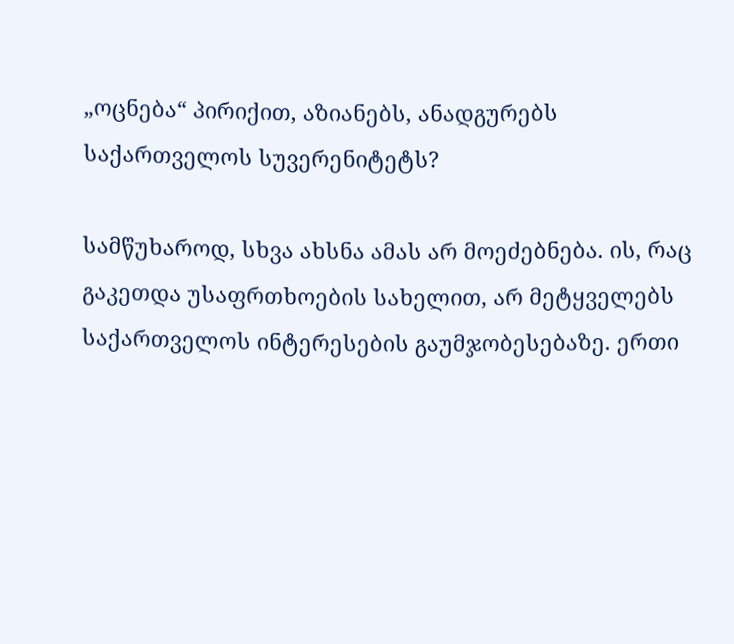„ოცნება“ პირიქით, აზიანებს, ანადგურებს საქართველოს სუვერენიტეტს?

სამწუხაროდ, სხვა ახსნა ამას არ მოეძებნება. ის, რაც გაკეთდა უსაფრთხოების სახელით, არ მეტყველებს საქართველოს ინტერესების გაუმჯობესებაზე. ერთი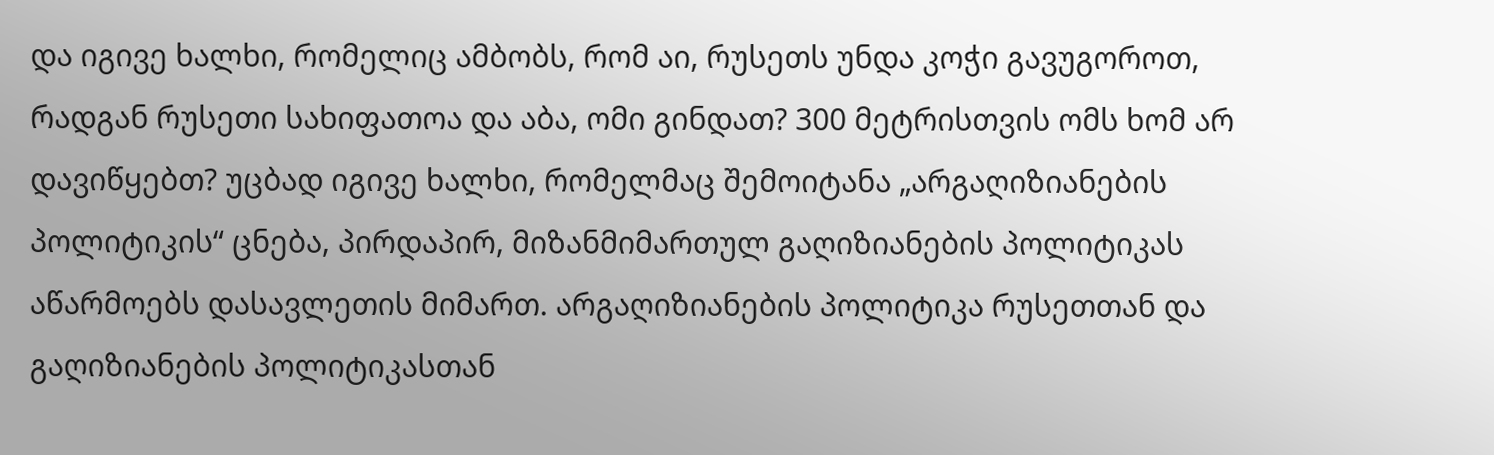და იგივე ხალხი, რომელიც ამბობს, რომ აი, რუსეთს უნდა კოჭი გავუგოროთ, რადგან რუსეთი სახიფათოა და აბა, ომი გინდათ? 300 მეტრისთვის ომს ხომ არ დავიწყებთ? უცბად იგივე ხალხი, რომელმაც შემოიტანა „არგაღიზიანების პოლიტიკის“ ცნება, პირდაპირ, მიზანმიმართულ გაღიზიანების პოლიტიკას აწარმოებს დასავლეთის მიმართ. არგაღიზიანების პოლიტიკა რუსეთთან და გაღიზიანების პოლიტიკასთან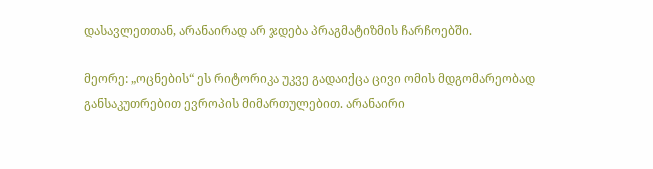დასავლეთთან, არანაირად არ ჯდება პრაგმატიზმის ჩარჩოებში.

მეორე: „ოცნების“ ეს რიტორიკა უკვე გადაიქცა ცივი ომის მდგომარეობად განსაკუთრებით ევროპის მიმართულებით. არანაირი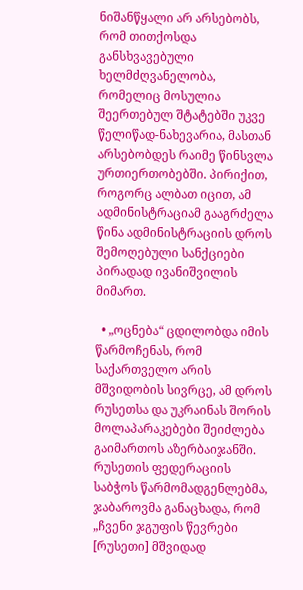ნიშანწყალი არ არსებობს, რომ თითქოსდა განსხვავებული ხელმძღვანელობა, რომელიც მოსულია შეერთებულ შტატებში უკვე წელიწად-ნახევარია, მასთან არსებობდეს რაიმე წინსვლა ურთიერთობებში. პირიქით, როგორც ალბათ იცით, ამ ადმინისტრაციამ გააგრძელა წინა ადმინისტრაციის დროს შემოღებული სანქციები პირადად ივანიშვილის მიმართ.

  • „ოცნება“ ცდილობდა იმის წარმოჩენას, რომ საქართველო არის მშვიდობის სივრცე, ამ დროს რუსეთსა და უკრაინას შორის მოლაპარაკებები შეიძლება გაიმართოს აზერბაიჯანში. რუსეთის ფედერაციის საბჭოს წარმომადგენლებმა, ჯაბაროვმა განაცხადა, რომ „ჩვენი ჯგუფის წევრები [რუსეთი] მშვიდად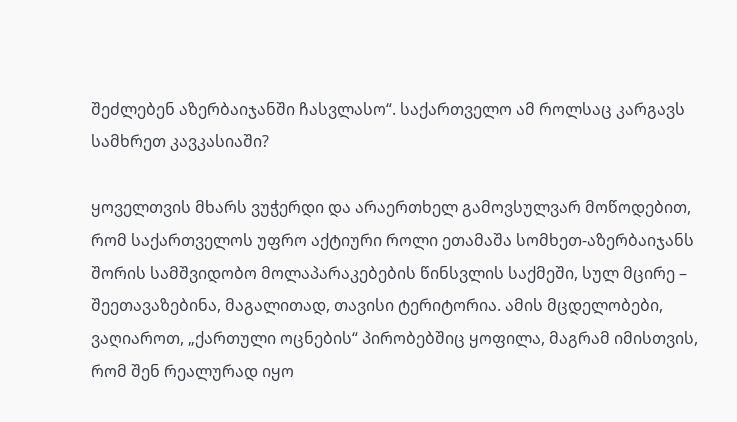შეძლებენ აზერბაიჯანში ჩასვლასო“. საქართველო ამ როლსაც კარგავს სამხრეთ კავკასიაში?

ყოველთვის მხარს ვუჭერდი და არაერთხელ გამოვსულვარ მოწოდებით, რომ საქართველოს უფრო აქტიური როლი ეთამაშა სომხეთ-აზერბაიჯანს შორის სამშვიდობო მოლაპარაკებების წინსვლის საქმეში, სულ მცირე – შეეთავაზებინა, მაგალითად, თავისი ტერიტორია. ამის მცდელობები, ვაღიაროთ, „ქართული ოცნების“ პირობებშიც ყოფილა, მაგრამ იმისთვის, რომ შენ რეალურად იყო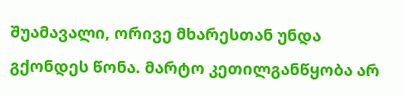შუამავალი, ორივე მხარესთან უნდა გქონდეს წონა. მარტო კეთილგანწყობა არ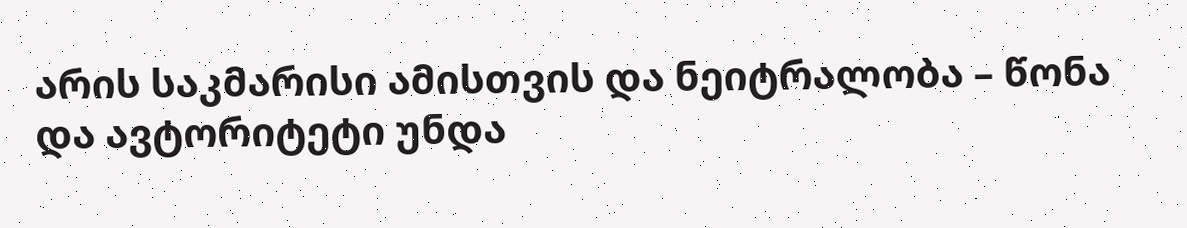არის საკმარისი ამისთვის და ნეიტრალობა – წონა და ავტორიტეტი უნდა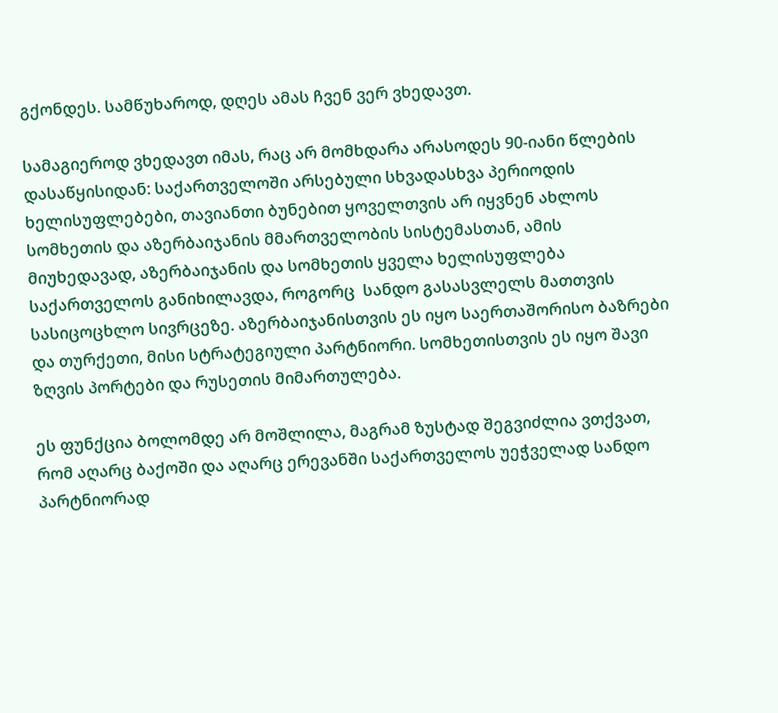გქონდეს. სამწუხაროდ, დღეს ამას ჩვენ ვერ ვხედავთ.

სამაგიეროდ ვხედავთ იმას, რაც არ მომხდარა არასოდეს 90-იანი წლების დასაწყისიდან: საქართველოში არსებული სხვადასხვა პერიოდის ხელისუფლებები, თავიანთი ბუნებით ყოველთვის არ იყვნენ ახლოს სომხეთის და აზერბაიჯანის მმართველობის სისტემასთან, ამის მიუხედავად, აზერბაიჯანის და სომხეთის ყველა ხელისუფლება საქართველოს განიხილავდა, როგორც  სანდო გასასვლელს მათთვის სასიცოცხლო სივრცეზე. აზერბაიჯანისთვის ეს იყო საერთაშორისო ბაზრები და თურქეთი, მისი სტრატეგიული პარტნიორი. სომხეთისთვის ეს იყო შავი ზღვის პორტები და რუსეთის მიმართულება.

ეს ფუნქცია ბოლომდე არ მოშლილა, მაგრამ ზუსტად შეგვიძლია ვთქვათ, რომ აღარც ბაქოში და აღარც ერევანში საქართველოს უეჭველად სანდო პარტნიორად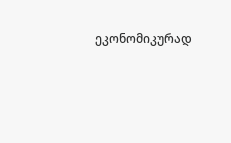ეკონომიკურად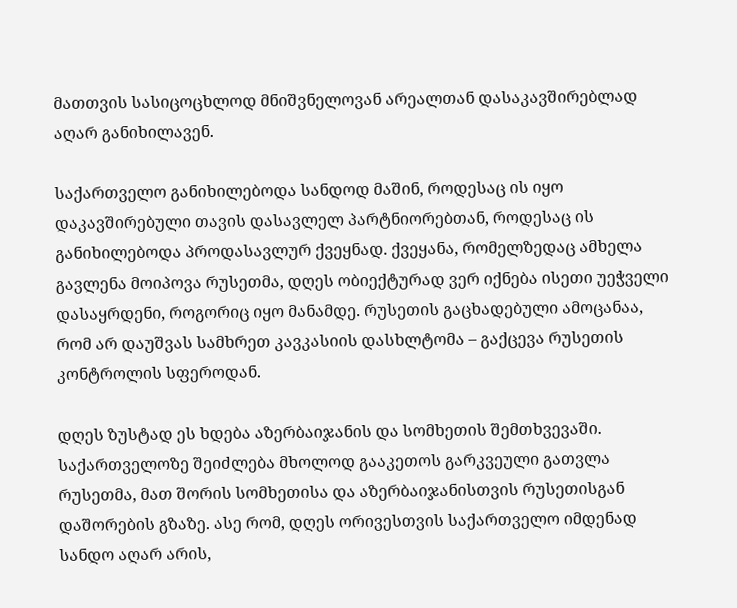მათთვის სასიცოცხლოდ მნიშვნელოვან არეალთან დასაკავშირებლად აღარ განიხილავენ.

საქართველო განიხილებოდა სანდოდ მაშინ, როდესაც ის იყო დაკავშირებული თავის დასავლელ პარტნიორებთან, როდესაც ის განიხილებოდა პროდასავლურ ქვეყნად. ქვეყანა, რომელზედაც ამხელა გავლენა მოიპოვა რუსეთმა, დღეს ობიექტურად ვერ იქნება ისეთი უეჭველი დასაყრდენი, როგორიც იყო მანამდე. რუსეთის გაცხადებული ამოცანაა, რომ არ დაუშვას სამხრეთ კავკასიის დასხლტომა – გაქცევა რუსეთის კონტროლის სფეროდან.

დღეს ზუსტად ეს ხდება აზერბაიჯანის და სომხეთის შემთხვევაში. საქართველოზე შეიძლება მხოლოდ გააკეთოს გარკვეული გათვლა რუსეთმა, მათ შორის სომხეთისა და აზერბაიჯანისთვის რუსეთისგან დაშორების გზაზე. ასე რომ, დღეს ორივესთვის საქართველო იმდენად სანდო აღარ არის,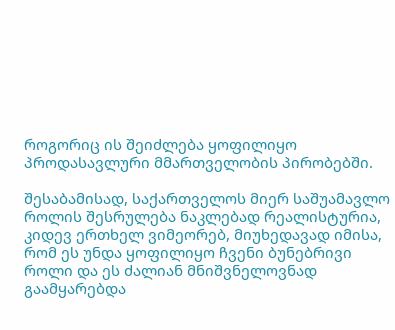როგორიც ის შეიძლება ყოფილიყო პროდასავლური მმართველობის პირობებში.

შესაბამისად, საქართველოს მიერ საშუამავლო როლის შესრულება ნაკლებად რეალისტურია, კიდევ ერთხელ ვიმეორებ, მიუხედავად იმისა, რომ ეს უნდა ყოფილიყო ჩვენი ბუნებრივი როლი და ეს ძალიან მნიშვნელოვნად გაამყარებდა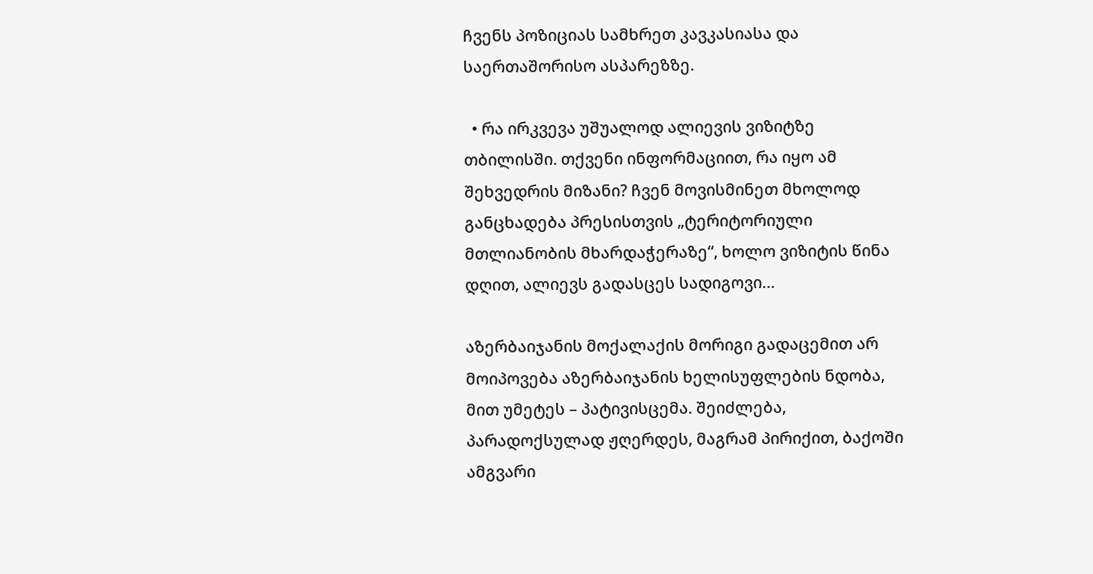ჩვენს პოზიციას სამხრეთ კავკასიასა და საერთაშორისო ასპარეზზე.

  • რა ირკვევა უშუალოდ ალიევის ვიზიტზე თბილისში. თქვენი ინფორმაციით, რა იყო ამ შეხვედრის მიზანი? ჩვენ მოვისმინეთ მხოლოდ განცხადება პრესისთვის „ტერიტორიული მთლიანობის მხარდაჭერაზე“, ხოლო ვიზიტის წინა დღით, ალიევს გადასცეს სადიგოვი…

აზერბაიჯანის მოქალაქის მორიგი გადაცემით არ მოიპოვება აზერბაიჯანის ხელისუფლების ნდობა, მით უმეტეს – პატივისცემა. შეიძლება, პარადოქსულად ჟღერდეს, მაგრამ პირიქით, ბაქოში ამგვარი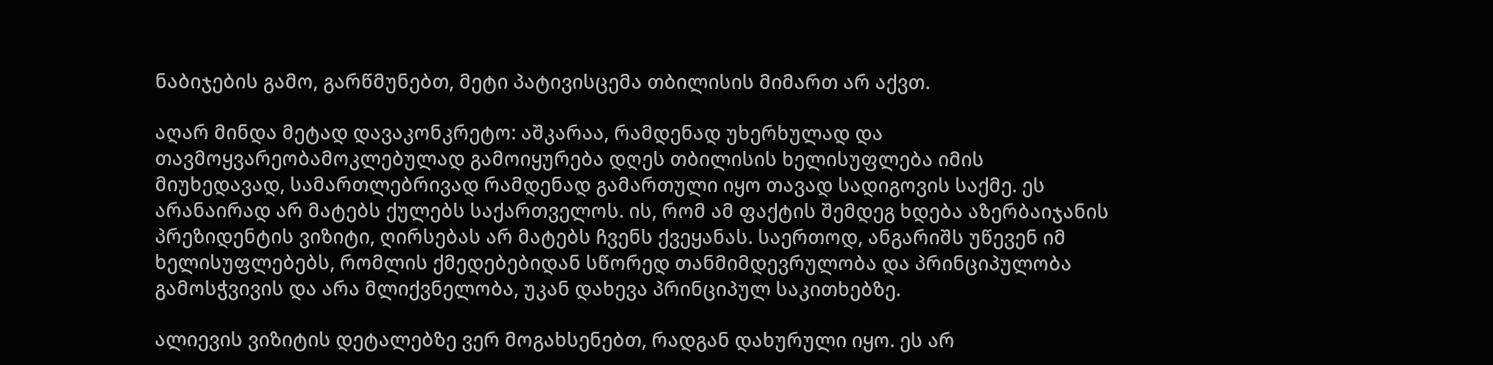ნაბიჯების გამო, გარწმუნებთ, მეტი პატივისცემა თბილისის მიმართ არ აქვთ.

აღარ მინდა მეტად დავაკონკრეტო: აშკარაა, რამდენად უხერხულად და თავმოყვარეობამოკლებულად გამოიყურება დღეს თბილისის ხელისუფლება იმის მიუხედავად, სამართლებრივად რამდენად გამართული იყო თავად სადიგოვის საქმე. ეს არანაირად არ მატებს ქულებს საქართველოს. ის, რომ ამ ფაქტის შემდეგ ხდება აზერბაიჯანის პრეზიდენტის ვიზიტი, ღირსებას არ მატებს ჩვენს ქვეყანას. საერთოდ, ანგარიშს უწევენ იმ ხელისუფლებებს, რომლის ქმედებებიდან სწორედ თანმიმდევრულობა და პრინციპულობა გამოსჭვივის და არა მლიქვნელობა, უკან დახევა პრინციპულ საკითხებზე.

ალიევის ვიზიტის დეტალებზე ვერ მოგახსენებთ, რადგან დახურული იყო. ეს არ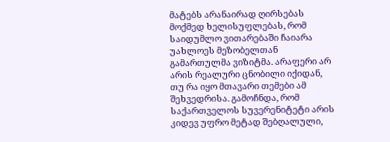მატებს არანაირად ღირსებას მოქმედ ხელისუფლებას, რომ საიდუმლო ვითარებაში ჩაიარა უახლოეს მეზობელთან გამართულმა ვიზიტმა. არაფერი არ არის რეალური ცნობილი იქიდან, თუ რა იყო მთავარი თემები ამ შეხვედრისა. გამოჩნდა, რომ საქართველოს სუვერენიტეტი არის კიდევ უფრო მეტად შებღალული,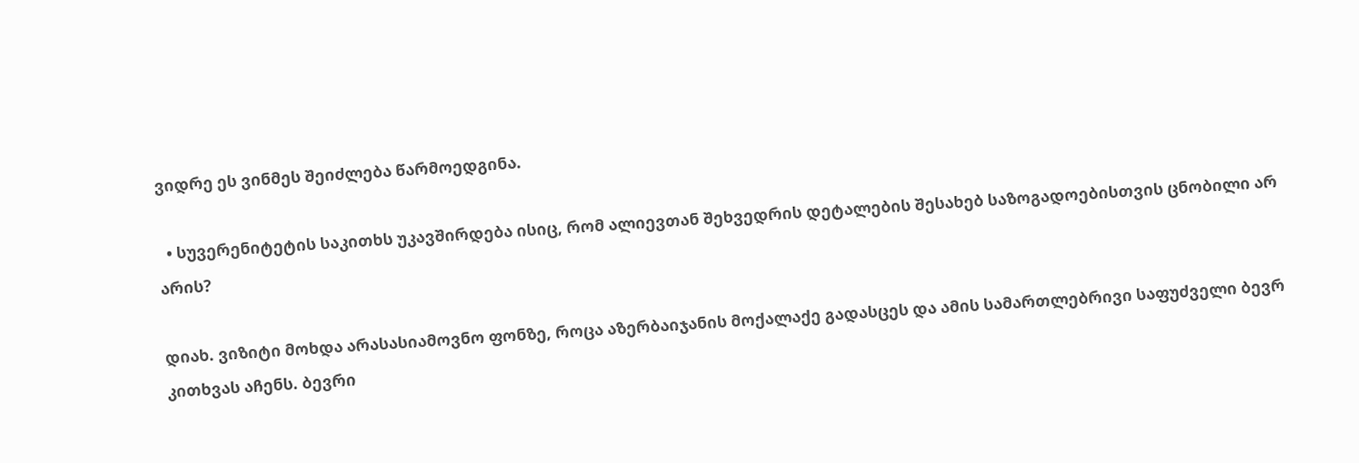ვიდრე ეს ვინმეს შეიძლება წარმოედგინა.

  • სუვერენიტეტის საკითხს უკავშირდება ისიც, რომ ალიევთან შეხვედრის დეტალების შესახებ საზოგადოებისთვის ცნობილი არ არის?

დიახ. ვიზიტი მოხდა არასასიამოვნო ფონზე, როცა აზერბაიჯანის მოქალაქე გადასცეს და ამის სამართლებრივი საფუძველი ბევრ კითხვას აჩენს. ბევრი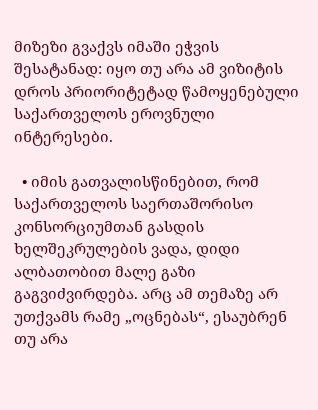მიზეზი გვაქვს იმაში ეჭვის შესატანად: იყო თუ არა ამ ვიზიტის დროს პრიორიტეტად წამოყენებული საქართველოს ეროვნული ინტერესები.

  • იმის გათვალისწინებით, რომ საქართველოს საერთაშორისო კონსორციუმთან გასდის ხელშეკრულების ვადა, დიდი ალბათობით მალე გაზი გაგვიძვირდება. არც ამ თემაზე არ უთქვამს რამე „ოცნებას“, ესაუბრენ თუ არა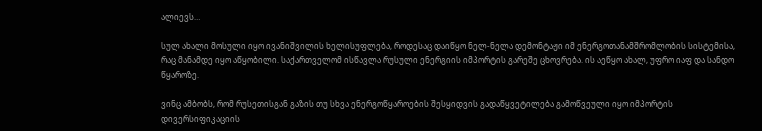ალიევს…

სულ ახალი მოსული იყო ივანიშვილის ხელისუფლება, როდესაც დაიწყო ნელ-ნელა დემონტაჟი იმ ენერგოთანამშრომლობის სისტემისა, რაც მანამდე იყო აწყობილი. საქართველომ ისწავლა რუსული ენერგიის იმპორტის გარეშე ცხოვრება. ის აეწყო ახალ, უფრო იაფ და სანდო წყაროზე.

ვინც ამბობს, რომ რუსეთისგან გაზის თუ სხვა ენერგოწყაროების შესყიდვის გადაწყვეტილება გამოწვეული იყო იმპორტის დივერსიფიკაციის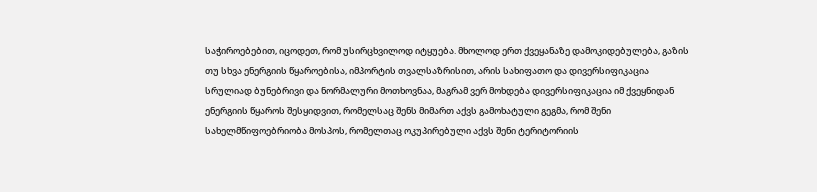საჭიროებებით, იცოდეთ, რომ უსირცხვილოდ იტყუება. მხოლოდ ერთ ქვეყანაზე დამოკიდებულება, გაზის თუ სხვა ენერგიის წყაროებისა, იმპორტის თვალსაზრისით, არის სახიფათო და დივერსიფიკაცია სრულიად ბუნებრივი და ნორმალური მოთხოვნაა, მაგრამ ვერ მოხდება დივერსიფიკაცია იმ ქვეყნიდან ენერგიის წყაროს შესყიდვით, რომელსაც შენს მიმართ აქვს გამოხატული გეგმა, რომ შენი სახელმწიფოებრიობა მოსპოს, რომელთაც ოკუპირებული აქვს შენი ტერიტორიის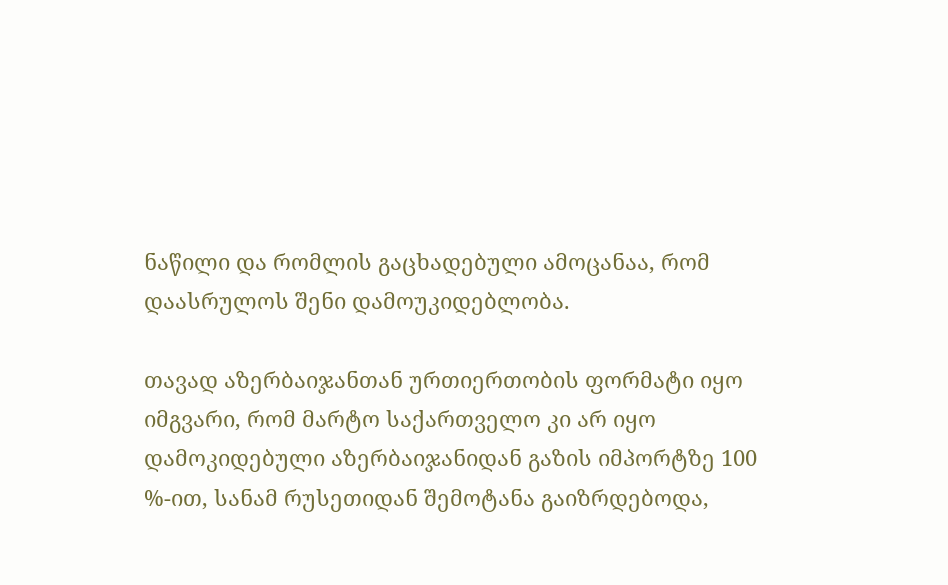ნაწილი და რომლის გაცხადებული ამოცანაა, რომ დაასრულოს შენი დამოუკიდებლობა.

თავად აზერბაიჯანთან ურთიერთობის ფორმატი იყო იმგვარი, რომ მარტო საქართველო კი არ იყო დამოკიდებული აზერბაიჯანიდან გაზის იმპორტზე 100 %-ით, სანამ რუსეთიდან შემოტანა გაიზრდებოდა,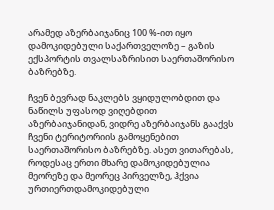არამედ აზერბაიჯანიც 100 %-ით იყო დამოკიდებული საქართველოზე – გაზის ექსპორტის თვალსაზრისით საერთაშორისო ბაზრებზე.

ჩვენ ბევრად ნაკლებს ვყიდულობდით და ნაწილს უფასოდ ვიღებდით აზერბაიჯანიდან, ვიდრე აზერბაიჯანს გააქვს ჩვენი ტერიტორიის გამოყენებით საერთაშორისო ბაზრებზე. ასეთ ვითარებას, როდესაც ერთი მხარე დამოკიდებულია მეორეზე და მეორეც პირველზე, ჰქვია ურთიერთდამოკიდებული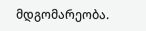მდგომარეობა.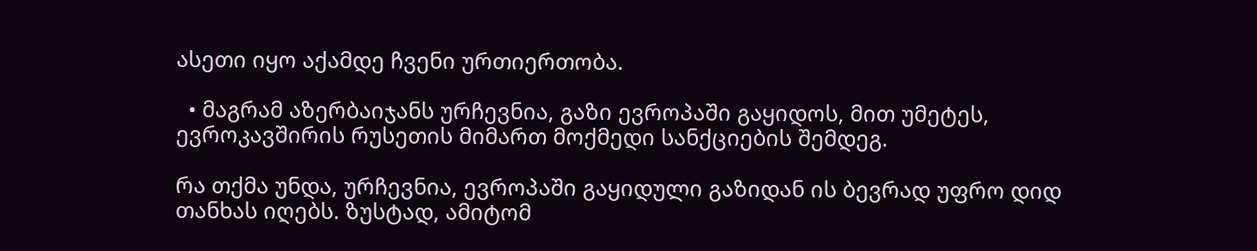ასეთი იყო აქამდე ჩვენი ურთიერთობა.

  • მაგრამ აზერბაიჯანს ურჩევნია, გაზი ევროპაში გაყიდოს, მით უმეტეს, ევროკავშირის რუსეთის მიმართ მოქმედი სანქციების შემდეგ.

რა თქმა უნდა, ურჩევნია, ევროპაში გაყიდული გაზიდან ის ბევრად უფრო დიდ თანხას იღებს. ზუსტად, ამიტომ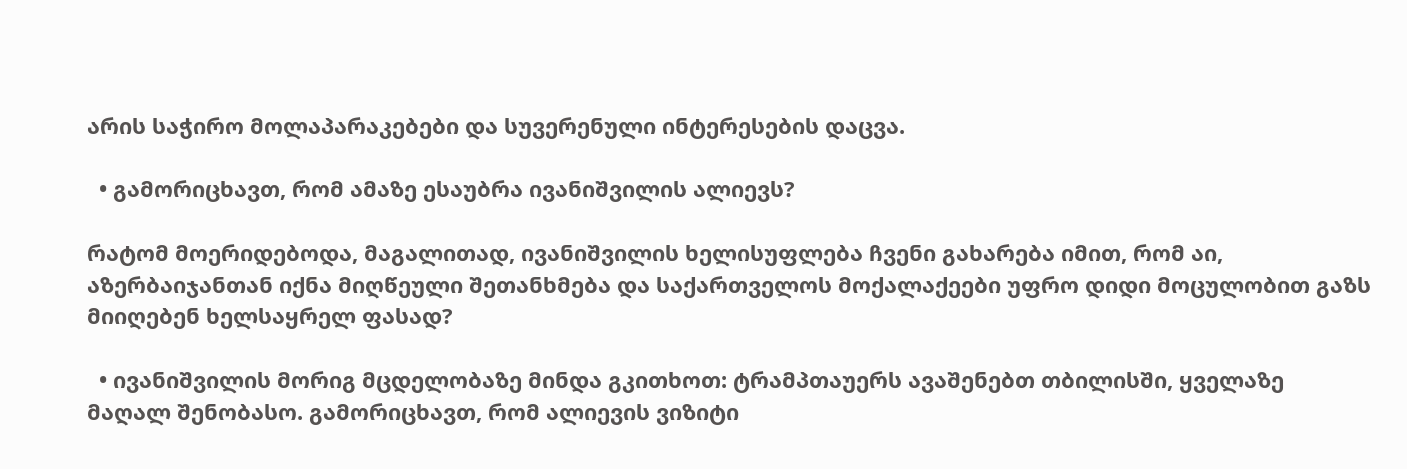არის საჭირო მოლაპარაკებები და სუვერენული ინტერესების დაცვა.

  • გამორიცხავთ, რომ ამაზე ესაუბრა ივანიშვილის ალიევს?

რატომ მოერიდებოდა, მაგალითად, ივანიშვილის ხელისუფლება ჩვენი გახარება იმით, რომ აი, აზერბაიჯანთან იქნა მიღწეული შეთანხმება და საქართველოს მოქალაქეები უფრო დიდი მოცულობით გაზს მიიღებენ ხელსაყრელ ფასად?

  • ივანიშვილის მორიგ მცდელობაზე მინდა გკითხოთ: ტრამპთაუერს ავაშენებთ თბილისში, ყველაზე მაღალ შენობასო. გამორიცხავთ, რომ ალიევის ვიზიტი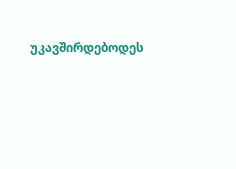უკავშირდებოდეს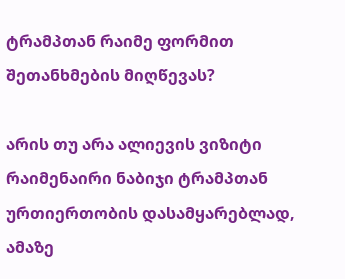ტრამპთან რაიმე ფორმით შეთანხმების მიღწევას?

არის თუ არა ალიევის ვიზიტი რაიმენაირი ნაბიჯი ტრამპთან ურთიერთობის დასამყარებლად, ამაზე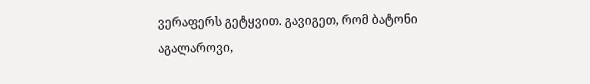ვერაფერს გეტყვით. გავიგეთ, რომ ბატონი აგალაროვი,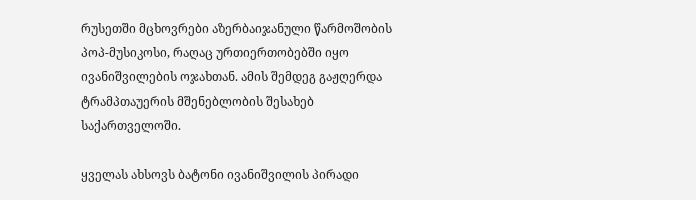რუსეთში მცხოვრები აზერბაიჯანული წარმოშობის პოპ-მუსიკოსი, რაღაც ურთიერთობებში იყო ივანიშვილების ოჯახთან. ამის შემდეგ გაჟღერდა ტრამპთაუერის მშენებლობის შესახებ საქართველოში.

ყველას ახსოვს ბატონი ივანიშვილის პირადი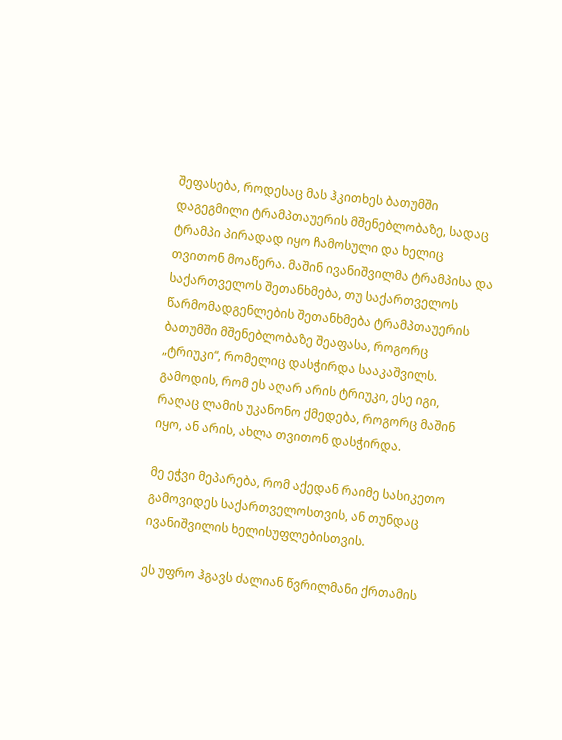შეფასება, როდესაც მას ჰკითხეს ბათუმში დაგეგმილი ტრამპთაუერის მშენებლობაზე, სადაც ტრამპი პირადად იყო ჩამოსული და ხელიც თვითონ მოაწერა. მაშინ ივანიშვილმა ტრამპისა და საქართველოს შეთანხმება, თუ საქართველოს წარმომადგენლების შეთანხმება ტრამპთაუერის ბათუმში მშენებლობაზე შეაფასა, როგორც „ტრიუკი“, რომელიც დასჭირდა სააკაშვილს. გამოდის, რომ ეს აღარ არის ტრიუკი, ესე იგი, რაღაც ლამის უკანონო ქმედება, როგორც მაშინ იყო, ან არის, ახლა თვითონ დასჭირდა.

მე ეჭვი მეპარება, რომ აქედან რაიმე სასიკეთო გამოვიდეს საქართველოსთვის, ან თუნდაც ივანიშვილის ხელისუფლებისთვის.

ეს უფრო ჰგავს ძალიან წვრილმანი ქრთამის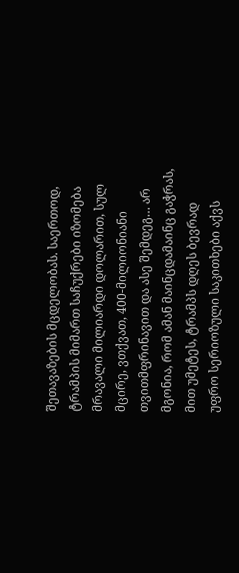შეთავაზების მცდელობას. საერთოდ, ტრამპის მიმართ საჩუქრები იზომება მრავალი მილიარდი დოლარით, სულ მცირე, ვთქვათ, 400-მილიონიანი თვითმფრინავით და ასე შემდეგ… არ მგონია, რომ ამან მაინცდამაინც გაჭრას, მით უმეტეს, ტრამპს დღეს ბევრად უფრო სერიოზული საკითხები აქვს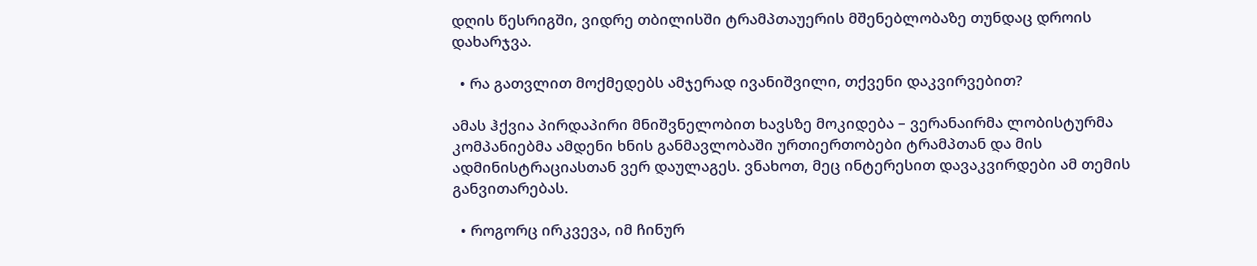დღის წესრიგში, ვიდრე თბილისში ტრამპთაუერის მშენებლობაზე თუნდაც დროის დახარჯვა.

  • რა გათვლით მოქმედებს ამჯერად ივანიშვილი, თქვენი დაკვირვებით?

ამას ჰქვია პირდაპირი მნიშვნელობით ხავსზე მოკიდება – ვერანაირმა ლობისტურმა კომპანიებმა ამდენი ხნის განმავლობაში ურთიერთობები ტრამპთან და მის ადმინისტრაციასთან ვერ დაულაგეს. ვნახოთ, მეც ინტერესით დავაკვირდები ამ თემის განვითარებას.

  • როგორც ირკვევა, იმ ჩინურ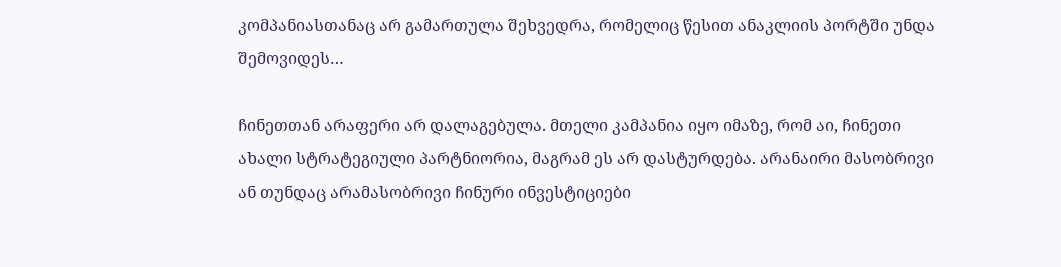კომპანიასთანაც არ გამართულა შეხვედრა, რომელიც წესით ანაკლიის პორტში უნდა შემოვიდეს…

ჩინეთთან არაფერი არ დალაგებულა. მთელი კამპანია იყო იმაზე, რომ აი, ჩინეთი ახალი სტრატეგიული პარტნიორია, მაგრამ ეს არ დასტურდება. არანაირი მასობრივი ან თუნდაც არამასობრივი ჩინური ინვესტიციები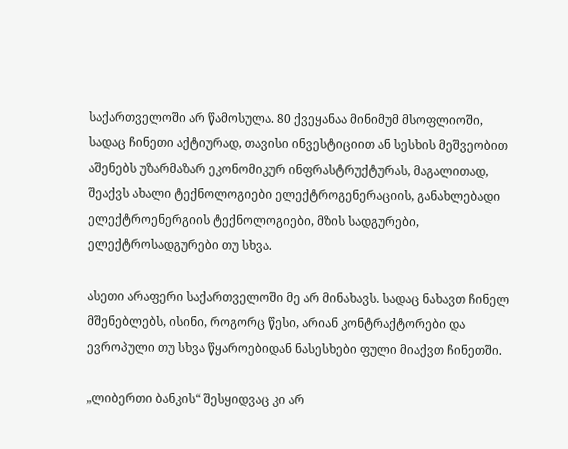საქართველოში არ წამოსულა. 80 ქვეყანაა მინიმუმ მსოფლიოში, სადაც ჩინეთი აქტიურად, თავისი ინვესტიციით ან სესხის მეშვეობით აშენებს უზარმაზარ ეკონომიკურ ინფრასტრუქტურას, მაგალითად, შეაქვს ახალი ტექნოლოგიები ელექტროგენერაციის, განახლებადი ელექტროენერგიის ტექნოლოგიები, მზის სადგურები, ელექტროსადგურები თუ სხვა.

ასეთი არაფერი საქართველოში მე არ მინახავს. სადაც ნახავთ ჩინელ მშენებლებს, ისინი, როგორც წესი, არიან კონტრაქტორები და ევროპული თუ სხვა წყაროებიდან ნასესხები ფული მიაქვთ ჩინეთში.

„ლიბერთი ბანკის“ შესყიდვაც კი არ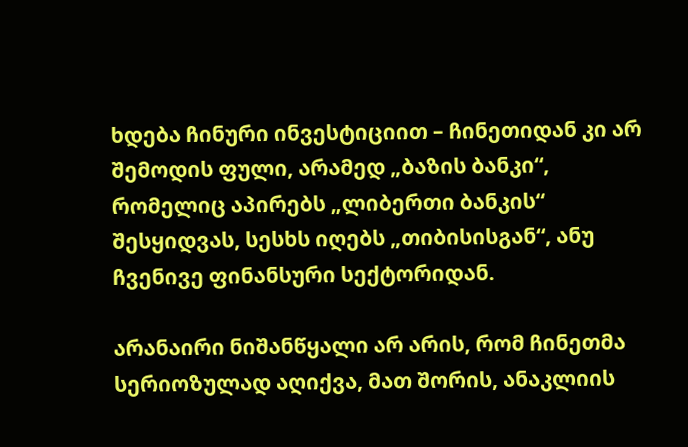ხდება ჩინური ინვესტიციით – ჩინეთიდან კი არ შემოდის ფული, არამედ „ბაზის ბანკი“, რომელიც აპირებს „ლიბერთი ბანკის“ შესყიდვას, სესხს იღებს „თიბისისგან“, ანუ ჩვენივე ფინანსური სექტორიდან.

არანაირი ნიშანწყალი არ არის, რომ ჩინეთმა სერიოზულად აღიქვა, მათ შორის, ანაკლიის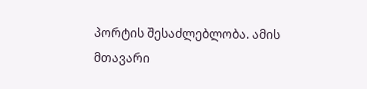პორტის შესაძლებლობა. ამის მთავარი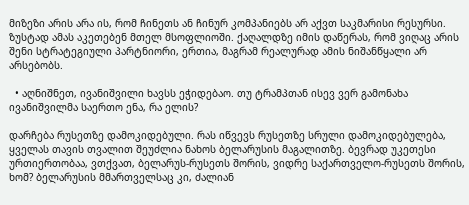მიზეზი არის არა ის, რომ ჩინეთს ან ჩინურ კომპანიებს არ აქვთ საკმარისი რესურსი. ზუსტად ამას აკეთებენ მთელ მსოფლიოში. ქაღალდზე იმის დაწერას, რომ ვიღაც არის შენი სტრატეგიული პარტნიორი, ერთია, მაგრამ რეალურად ამის ნიშანწყალი არ არსებობს.

  • აღნიშნეთ, ივანიშვილი ხავსს ეჭიდებაო. თუ ტრამპთან ისევ ვერ გამონახა ივანიშვილმა საერთო ენა, რა ელის?

დარჩება რუსეთზე დამოკიდებული. რას იწვევს რუსეთზე სრული დამოკიდებულება, ყველას თავის თვალით შეუძლია ნახოს ბელარუსის მაგალითზე. ბევრად უკეთესი ურთიერთობაა, ვთქვათ, ბელარუს-რუსეთს შორის, ვიდრე საქართველო-რუსეთს შორის, ხომ? ბელარუსის მმართველსაც კი, ძალიან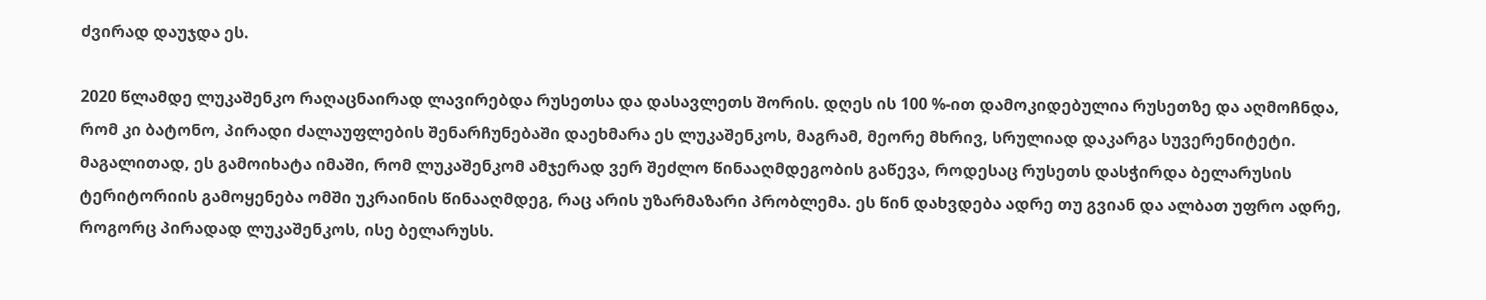ძვირად დაუჯდა ეს.

2020 წლამდე ლუკაშენკო რაღაცნაირად ლავირებდა რუსეთსა და დასავლეთს შორის. დღეს ის 100 %-ით დამოკიდებულია რუსეთზე და აღმოჩნდა, რომ კი ბატონო, პირადი ძალაუფლების შენარჩუნებაში დაეხმარა ეს ლუკაშენკოს, მაგრამ, მეორე მხრივ, სრულიად დაკარგა სუვერენიტეტი. მაგალითად, ეს გამოიხატა იმაში, რომ ლუკაშენკომ ამჯერად ვერ შეძლო წინააღმდეგობის გაწევა, როდესაც რუსეთს დასჭირდა ბელარუსის ტერიტორიის გამოყენება ომში უკრაინის წინააღმდეგ, რაც არის უზარმაზარი პრობლემა. ეს წინ დახვდება ადრე თუ გვიან და ალბათ უფრო ადრე, როგორც პირადად ლუკაშენკოს, ისე ბელარუსს.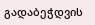გადაბეჭდვის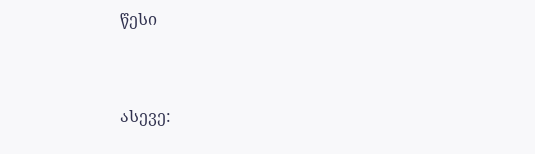წესი


ასევე: